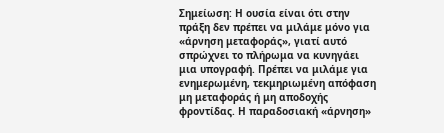Σημείωση: Η ουσία είναι ότι στην πράξη δεν πρέπει να μιλάμε μόνο για «άρνηση μεταφοράς», γιατί αυτό σπρώχνει το πλήρωμα να κυνηγάει μια υπογραφή. Πρέπει να μιλάμε για ενημερωμένη, τεκμηριωμένη απόφαση μη μεταφοράς ή μη αποδοχής φροντίδας. Η παραδοσιακή «άρνηση»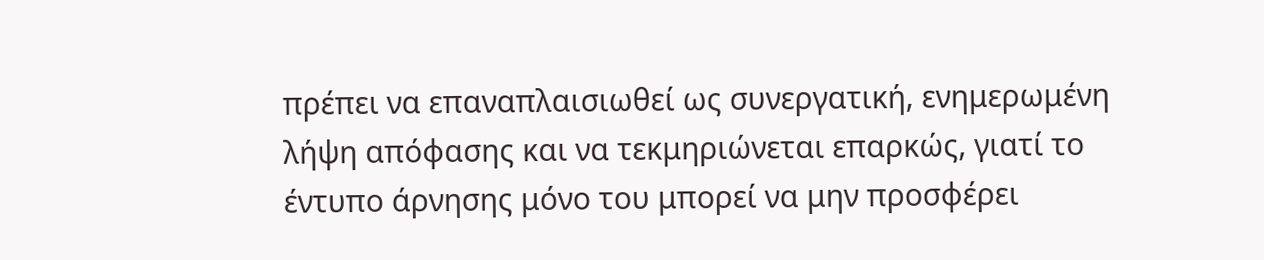πρέπει να επαναπλαισιωθεί ως συνεργατική, ενημερωμένη λήψη απόφασης και να τεκμηριώνεται επαρκώς, γιατί το έντυπο άρνησης μόνο του μπορεί να μην προσφέρει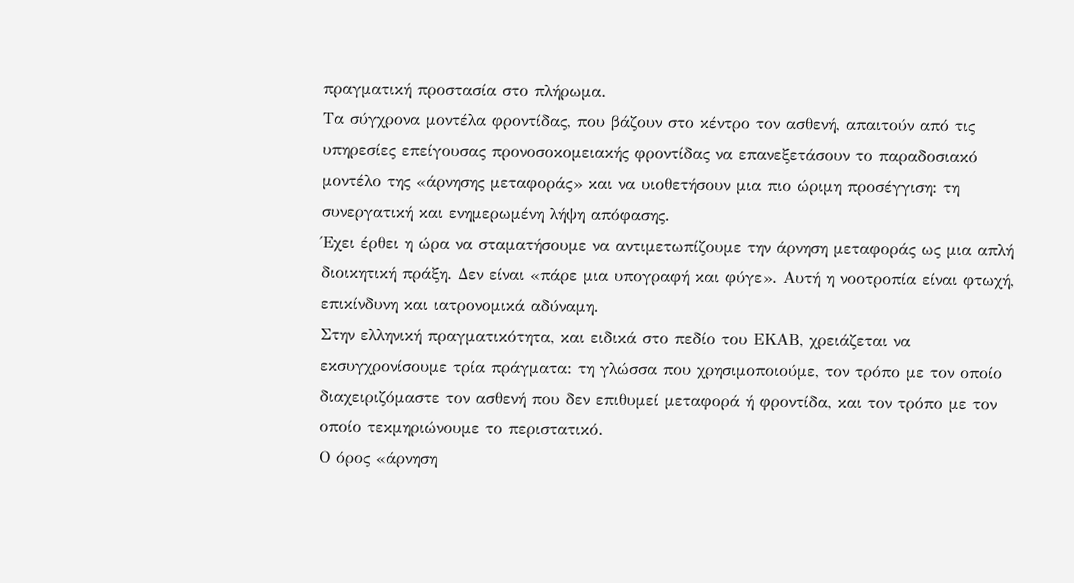πραγματική προστασία στο πλήρωμα.
Τα σύγχρονα μοντέλα φροντίδας, που βάζουν στο κέντρο τον ασθενή, απαιτούν από τις υπηρεσίες επείγουσας προνοσοκομειακής φροντίδας να επανεξετάσουν το παραδοσιακό μοντέλο της «άρνησης μεταφοράς» και να υιοθετήσουν μια πιο ώριμη προσέγγιση: τη συνεργατική και ενημερωμένη λήψη απόφασης.
Έχει έρθει η ώρα να σταματήσουμε να αντιμετωπίζουμε την άρνηση μεταφοράς ως μια απλή διοικητική πράξη. Δεν είναι «πάρε μια υπογραφή και φύγε». Αυτή η νοοτροπία είναι φτωχή, επικίνδυνη και ιατρονομικά αδύναμη.
Στην ελληνική πραγματικότητα, και ειδικά στο πεδίο του ΕΚΑΒ, χρειάζεται να εκσυγχρονίσουμε τρία πράγματα: τη γλώσσα που χρησιμοποιούμε, τον τρόπο με τον οποίο διαχειριζόμαστε τον ασθενή που δεν επιθυμεί μεταφορά ή φροντίδα, και τον τρόπο με τον οποίο τεκμηριώνουμε το περιστατικό.
Ο όρος «άρνηση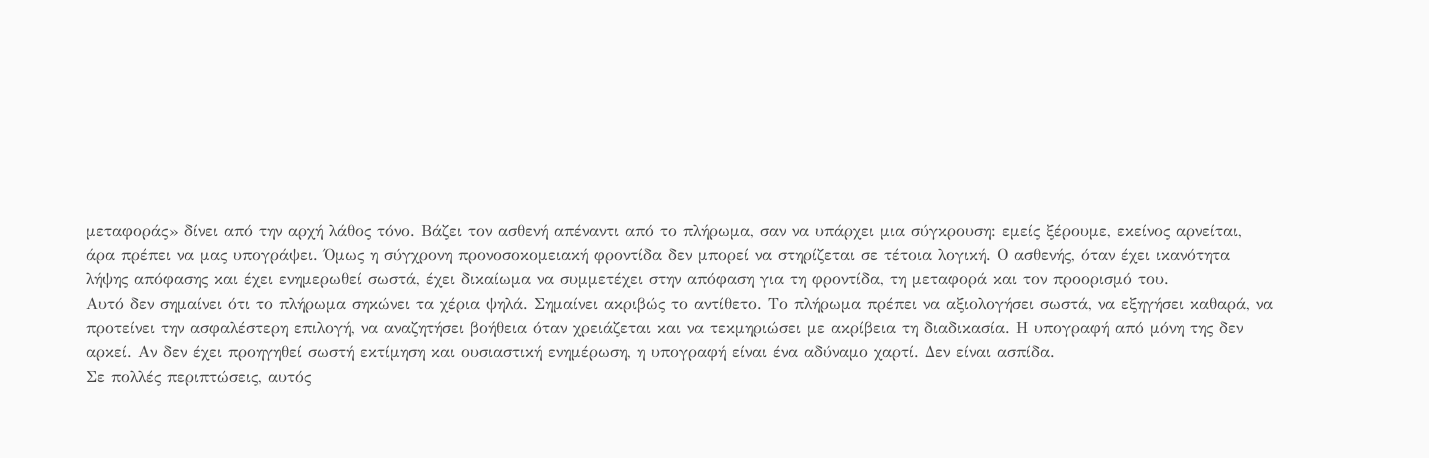μεταφοράς» δίνει από την αρχή λάθος τόνο. Βάζει τον ασθενή απέναντι από το πλήρωμα, σαν να υπάρχει μια σύγκρουση: εμείς ξέρουμε, εκείνος αρνείται, άρα πρέπει να μας υπογράψει. Όμως η σύγχρονη προνοσοκομειακή φροντίδα δεν μπορεί να στηρίζεται σε τέτοια λογική. Ο ασθενής, όταν έχει ικανότητα λήψης απόφασης και έχει ενημερωθεί σωστά, έχει δικαίωμα να συμμετέχει στην απόφαση για τη φροντίδα, τη μεταφορά και τον προορισμό του.
Αυτό δεν σημαίνει ότι το πλήρωμα σηκώνει τα χέρια ψηλά. Σημαίνει ακριβώς το αντίθετο. Το πλήρωμα πρέπει να αξιολογήσει σωστά, να εξηγήσει καθαρά, να προτείνει την ασφαλέστερη επιλογή, να αναζητήσει βοήθεια όταν χρειάζεται και να τεκμηριώσει με ακρίβεια τη διαδικασία. Η υπογραφή από μόνη της δεν αρκεί. Αν δεν έχει προηγηθεί σωστή εκτίμηση και ουσιαστική ενημέρωση, η υπογραφή είναι ένα αδύναμο χαρτί. Δεν είναι ασπίδα.
Σε πολλές περιπτώσεις, αυτός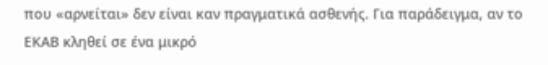που «αρνείται» δεν είναι καν πραγματικά ασθενής. Για παράδειγμα, αν το ΕΚΑΒ κληθεί σε ένα μικρό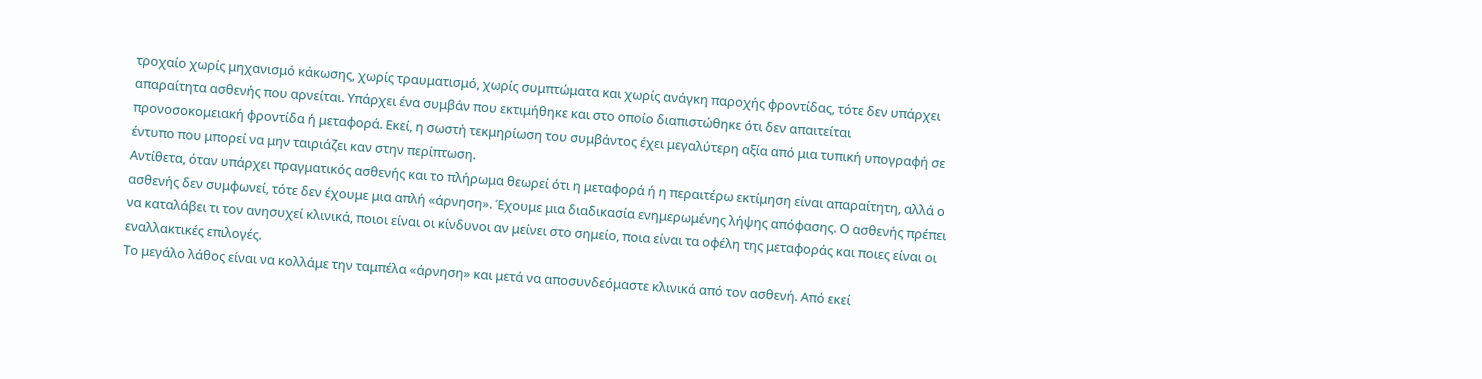τροχαίο χωρίς μηχανισμό κάκωσης, χωρίς τραυματισμό, χωρίς συμπτώματα και χωρίς ανάγκη παροχής φροντίδας, τότε δεν υπάρχει απαραίτητα ασθενής που αρνείται. Υπάρχει ένα συμβάν που εκτιμήθηκε και στο οποίο διαπιστώθηκε ότι δεν απαιτείται προνοσοκομειακή φροντίδα ή μεταφορά. Εκεί, η σωστή τεκμηρίωση του συμβάντος έχει μεγαλύτερη αξία από μια τυπική υπογραφή σε έντυπο που μπορεί να μην ταιριάζει καν στην περίπτωση.
Αντίθετα, όταν υπάρχει πραγματικός ασθενής και το πλήρωμα θεωρεί ότι η μεταφορά ή η περαιτέρω εκτίμηση είναι απαραίτητη, αλλά ο ασθενής δεν συμφωνεί, τότε δεν έχουμε μια απλή «άρνηση». Έχουμε μια διαδικασία ενημερωμένης λήψης απόφασης. Ο ασθενής πρέπει να καταλάβει τι τον ανησυχεί κλινικά, ποιοι είναι οι κίνδυνοι αν μείνει στο σημείο, ποια είναι τα οφέλη της μεταφοράς και ποιες είναι οι εναλλακτικές επιλογές.
Το μεγάλο λάθος είναι να κολλάμε την ταμπέλα «άρνηση» και μετά να αποσυνδεόμαστε κλινικά από τον ασθενή. Από εκεί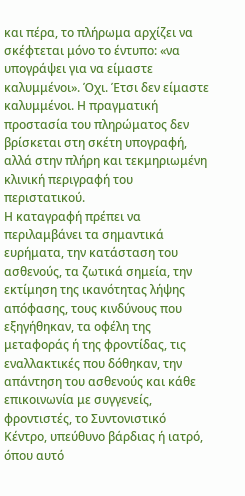και πέρα, το πλήρωμα αρχίζει να σκέφτεται μόνο το έντυπο: «να υπογράψει για να είμαστε καλυμμένοι». Όχι. Έτσι δεν είμαστε καλυμμένοι. Η πραγματική προστασία του πληρώματος δεν βρίσκεται στη σκέτη υπογραφή, αλλά στην πλήρη και τεκμηριωμένη κλινική περιγραφή του περιστατικού.
Η καταγραφή πρέπει να περιλαμβάνει τα σημαντικά ευρήματα, την κατάσταση του ασθενούς, τα ζωτικά σημεία, την εκτίμηση της ικανότητας λήψης απόφασης, τους κινδύνους που εξηγήθηκαν, τα οφέλη της μεταφοράς ή της φροντίδας, τις εναλλακτικές που δόθηκαν, την απάντηση του ασθενούς και κάθε επικοινωνία με συγγενείς, φροντιστές, το Συντονιστικό Κέντρο, υπεύθυνο βάρδιας ή ιατρό, όπου αυτό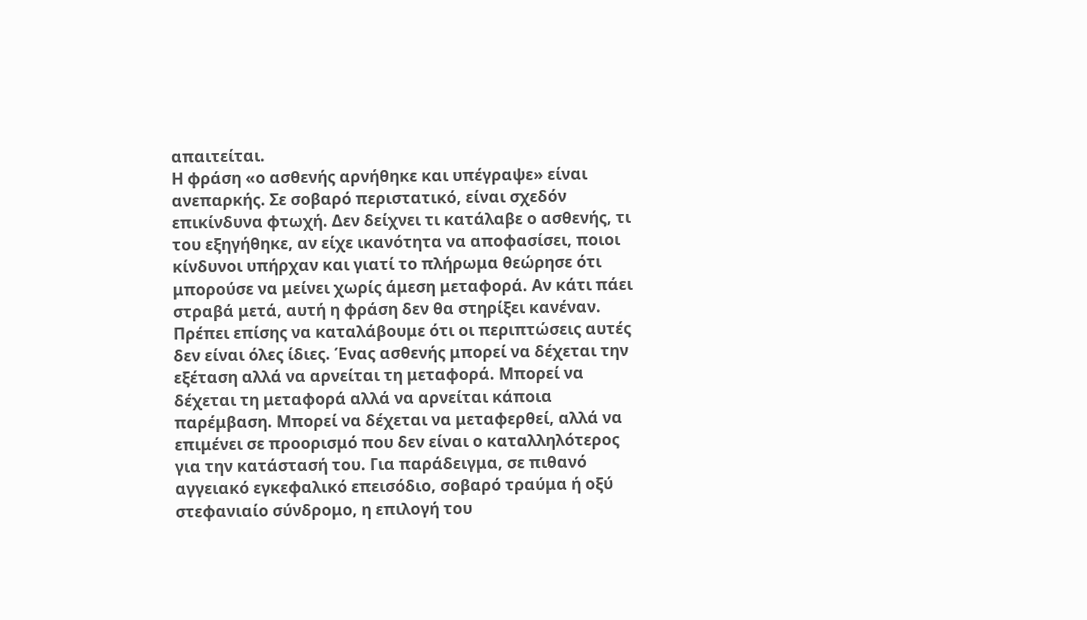απαιτείται.
Η φράση «ο ασθενής αρνήθηκε και υπέγραψε» είναι ανεπαρκής. Σε σοβαρό περιστατικό, είναι σχεδόν επικίνδυνα φτωχή. Δεν δείχνει τι κατάλαβε ο ασθενής, τι του εξηγήθηκε, αν είχε ικανότητα να αποφασίσει, ποιοι κίνδυνοι υπήρχαν και γιατί το πλήρωμα θεώρησε ότι μπορούσε να μείνει χωρίς άμεση μεταφορά. Αν κάτι πάει στραβά μετά, αυτή η φράση δεν θα στηρίξει κανέναν.
Πρέπει επίσης να καταλάβουμε ότι οι περιπτώσεις αυτές δεν είναι όλες ίδιες. Ένας ασθενής μπορεί να δέχεται την εξέταση αλλά να αρνείται τη μεταφορά. Μπορεί να δέχεται τη μεταφορά αλλά να αρνείται κάποια παρέμβαση. Μπορεί να δέχεται να μεταφερθεί, αλλά να επιμένει σε προορισμό που δεν είναι ο καταλληλότερος για την κατάστασή του. Για παράδειγμα, σε πιθανό αγγειακό εγκεφαλικό επεισόδιο, σοβαρό τραύμα ή οξύ στεφανιαίο σύνδρομο, η επιλογή του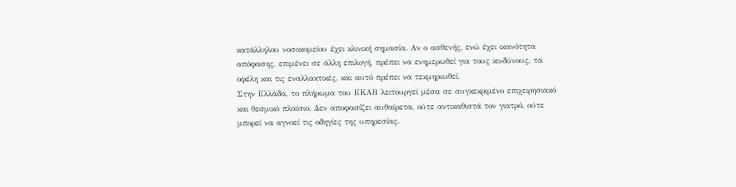κατάλληλου νοσοκομείου έχει κλινική σημασία. Αν ο ασθενής, ενώ έχει ικανότητα απόφασης, επιμένει σε άλλη επιλογή, πρέπει να ενημερωθεί για τους κινδύνους, τα οφέλη και τις εναλλακτικές, και αυτό πρέπει να τεκμηριωθεί.
Στην Ελλάδα, το πλήρωμα του ΕΚΑΒ λειτουργεί μέσα σε συγκεκριμένο επιχειρησιακό και θεσμικό πλαίσιο. Δεν αποφασίζει αυθαίρετα, ούτε αντικαθιστά τον γιατρό, ούτε μπορεί να αγνοεί τις οδηγίες της υπηρεσίας.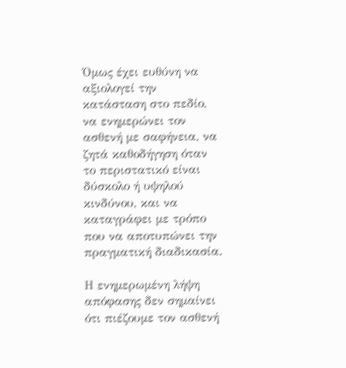Όμως έχει ευθύνη να αξιολογεί την κατάσταση στο πεδίο, να ενημερώνει τον ασθενή με σαφήνεια, να ζητά καθοδήγηση όταν το περιστατικό είναι δύσκολο ή υψηλού κινδύνου, και να καταγράφει με τρόπο που να αποτυπώνει την πραγματική διαδικασία.

Η ενημερωμένη λήψη απόφασης δεν σημαίνει ότι πιέζουμε τον ασθενή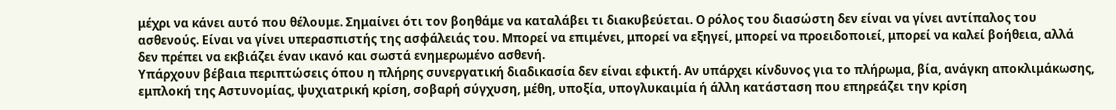μέχρι να κάνει αυτό που θέλουμε. Σημαίνει ότι τον βοηθάμε να καταλάβει τι διακυβεύεται. Ο ρόλος του διασώστη δεν είναι να γίνει αντίπαλος του ασθενούς. Είναι να γίνει υπερασπιστής της ασφάλειάς του. Μπορεί να επιμένει, μπορεί να εξηγεί, μπορεί να προειδοποιεί, μπορεί να καλεί βοήθεια, αλλά δεν πρέπει να εκβιάζει έναν ικανό και σωστά ενημερωμένο ασθενή.
Υπάρχουν βέβαια περιπτώσεις όπου η πλήρης συνεργατική διαδικασία δεν είναι εφικτή. Αν υπάρχει κίνδυνος για το πλήρωμα, βία, ανάγκη αποκλιμάκωσης, εμπλοκή της Αστυνομίας, ψυχιατρική κρίση, σοβαρή σύγχυση, μέθη, υποξία, υπογλυκαιμία ή άλλη κατάσταση που επηρεάζει την κρίση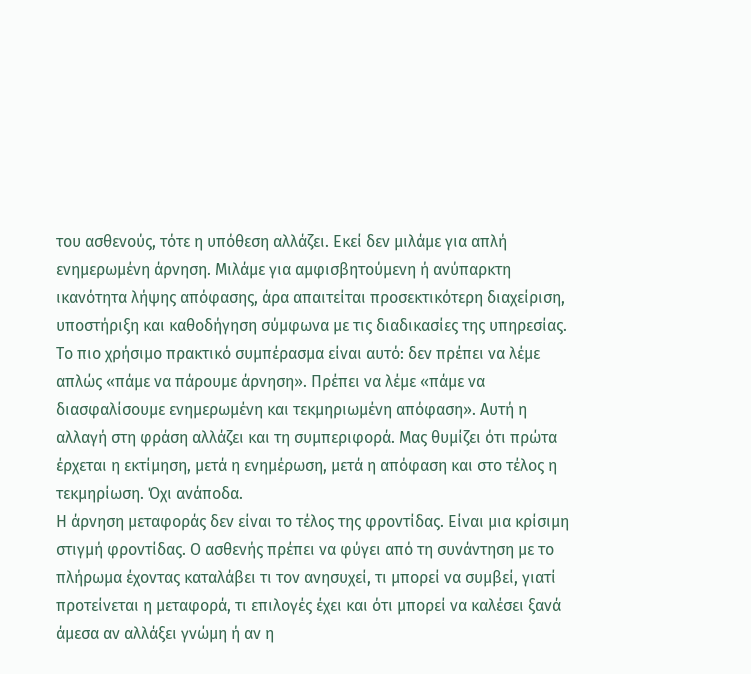του ασθενούς, τότε η υπόθεση αλλάζει. Εκεί δεν μιλάμε για απλή ενημερωμένη άρνηση. Μιλάμε για αμφισβητούμενη ή ανύπαρκτη ικανότητα λήψης απόφασης, άρα απαιτείται προσεκτικότερη διαχείριση, υποστήριξη και καθοδήγηση σύμφωνα με τις διαδικασίες της υπηρεσίας.
Το πιο χρήσιμο πρακτικό συμπέρασμα είναι αυτό: δεν πρέπει να λέμε απλώς «πάμε να πάρουμε άρνηση». Πρέπει να λέμε «πάμε να διασφαλίσουμε ενημερωμένη και τεκμηριωμένη απόφαση». Αυτή η αλλαγή στη φράση αλλάζει και τη συμπεριφορά. Μας θυμίζει ότι πρώτα έρχεται η εκτίμηση, μετά η ενημέρωση, μετά η απόφαση και στο τέλος η τεκμηρίωση. Όχι ανάποδα.
Η άρνηση μεταφοράς δεν είναι το τέλος της φροντίδας. Είναι μια κρίσιμη στιγμή φροντίδας. Ο ασθενής πρέπει να φύγει από τη συνάντηση με το πλήρωμα έχοντας καταλάβει τι τον ανησυχεί, τι μπορεί να συμβεί, γιατί προτείνεται η μεταφορά, τι επιλογές έχει και ότι μπορεί να καλέσει ξανά άμεσα αν αλλάξει γνώμη ή αν η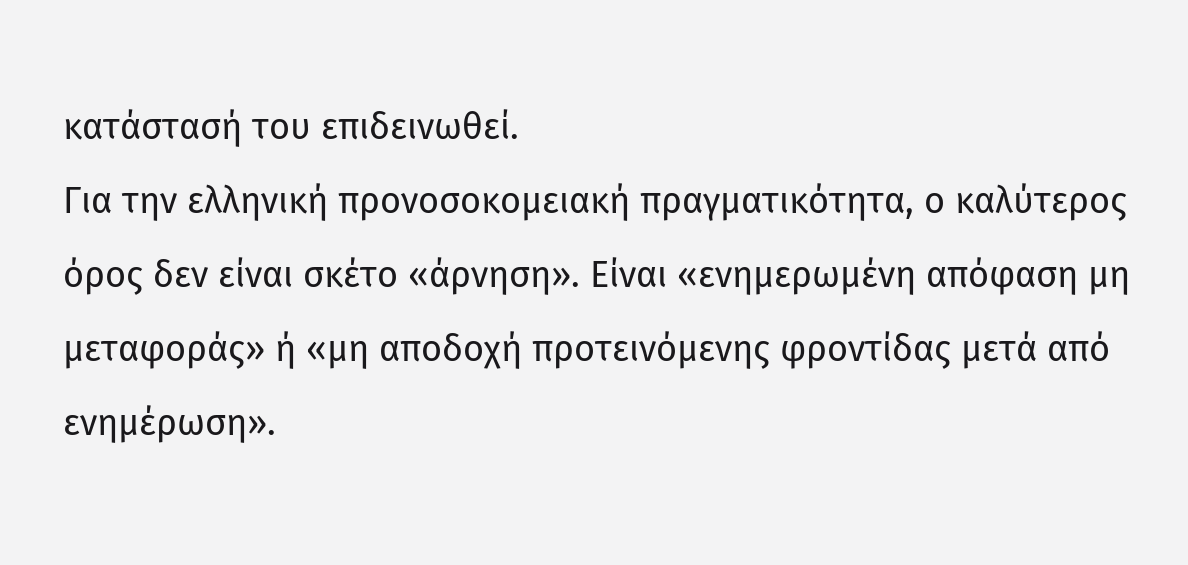κατάστασή του επιδεινωθεί.
Για την ελληνική προνοσοκομειακή πραγματικότητα, ο καλύτερος όρος δεν είναι σκέτο «άρνηση». Είναι «ενημερωμένη απόφαση μη μεταφοράς» ή «μη αποδοχή προτεινόμενης φροντίδας μετά από ενημέρωση».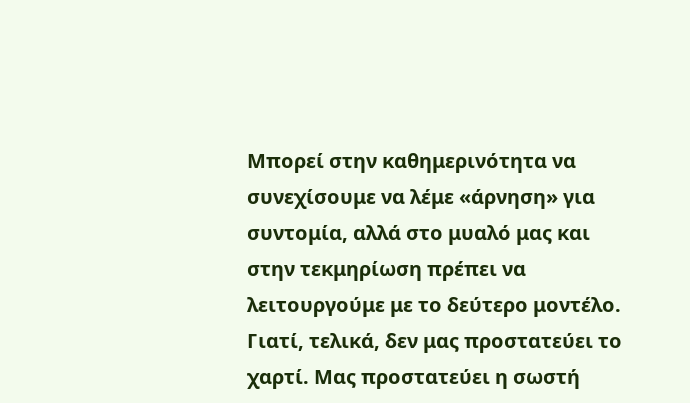Μπορεί στην καθημερινότητα να συνεχίσουμε να λέμε «άρνηση» για συντομία, αλλά στο μυαλό μας και στην τεκμηρίωση πρέπει να λειτουργούμε με το δεύτερο μοντέλο.
Γιατί, τελικά, δεν μας προστατεύει το χαρτί. Μας προστατεύει η σωστή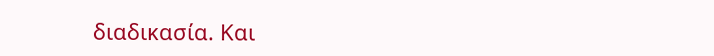διαδικασία. Και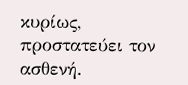κυρίως, προστατεύει τον ασθενή.